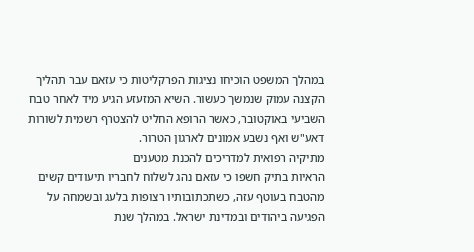במהלך המשפט הוכיחו נציגות הפרקליטות כי עזאם עבר תהליך הקצנה עמוק שנמשך כעשור. השיא המזעזע הגיע מיד לאחר טבח השביעי באוקטובר, כאשר הרופא החליט להצטרף רשמית לשורות דאע"ש ואף נשבע אמונים לארגון הטרור.
מתיקיה רפואית למדריכים להכנת מטענים
הראיות בתיק חשפו כי עזאם נהג לשלוח לחבריו תיעודים קשים מהטבח בעוטף עזה, כשתכתובותיו רצופות בלעג ובשמחה על הפגיעה ביהודים ובמדינת ישראל. במהלך שנת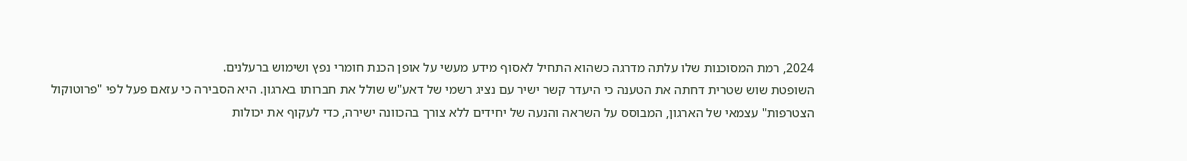2024, רמת המסוכנות שלו עלתה מדרגה כשהוא התחיל לאסוף מידע מעשי על אופן הכנת חומרי נפץ ושימוש ברעלנים.
השופטת שוש שטרית דחתה את הטענה כי היעדר קשר ישיר עם נציג רשמי של דאע"ש שולל את חברותו בארגון. היא הסבירה כי עזאם פעל לפי "פרוטוקול הצטרפות" עצמאי של הארגון, המבוסס על השראה והנעה של יחידים ללא צורך בהכוונה ישירה, כדי לעקוף את יכולות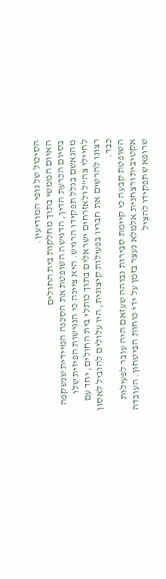הסיכול של גופי המודיעין.
האיום הממשי בתוך מחלקות בית החולים
בסיום הכרעת הדין, הדגישה השופטת את הסכנה המיידית שנשקפה מהנאשם בגלל תפקידו הרגיש. היא ציינה כי הנגישות הפיזית שלו לחיילי צה"ל ולאזרחים ישראלים בתוך כותלי בית החולים, יחד עם רצונו להרשים את חבריו בפעילות קיצונית, היו עלולים להוביל לאסון כבד.
השופטת קבעה כי קיימת סבירות גבוהה שעזאם היה עובר לפעילות אקטיבית ורצחנית אלמלא נעצר בזמן על ידי כוחות הביטחון. העובדה שרופא שתפקידו להציל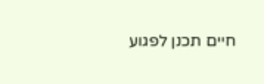חיים תכנן לפגוע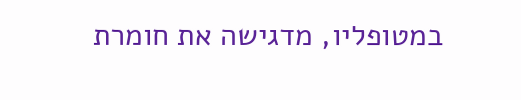במטופליו, מדגישה את חומרת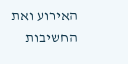האירוע ואת החשיבות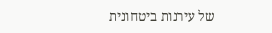של עירנות ביטחונית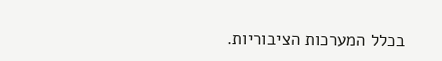בכלל המערכות הציבוריות.